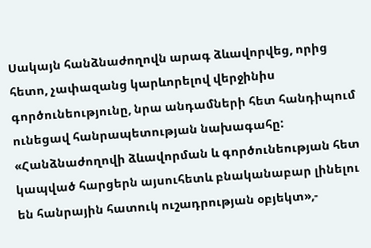Սակայն հանձնաժողովն արագ ձևավորվեց, որից հետո, չափազանց կարևորելով վերջինիս գործունեությունը, նրա անդամների հետ հանդիպում ունեցավ հանրապետության նախագահը: «Հանձնաժողովի ձևավորման և գործունեության հետ կապված հարցերն այսուհետև բնականաբար լինելու են հանրային հատուկ ուշադրության օբյեկտ»,-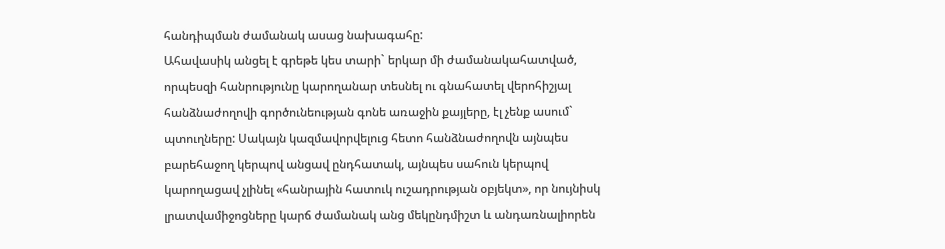հանդիպման ժամանակ ասաց նախագահը:
Ահավասիկ անցել է գրեթե կես տարի` երկար մի ժամանակահատված, որպեսզի հանրությունը կարողանար տեսնել ու գնահատել վերոհիշյալ հանձնաժողովի գործունեության գոնե առաջին քայլերը, էլ չենք ասում` պտուղները: Սակայն կազմավորվելուց հետո հանձնաժողովն այնպես բարեհաջող կերպով անցավ ընդհատակ, այնպես սահուն կերպով կարողացավ չլինել «հանրային հատուկ ուշադրության օբյեկտ», որ նույնիսկ լրատվամիջոցները կարճ ժամանակ անց մեկընդմիշտ և անդառնալիորեն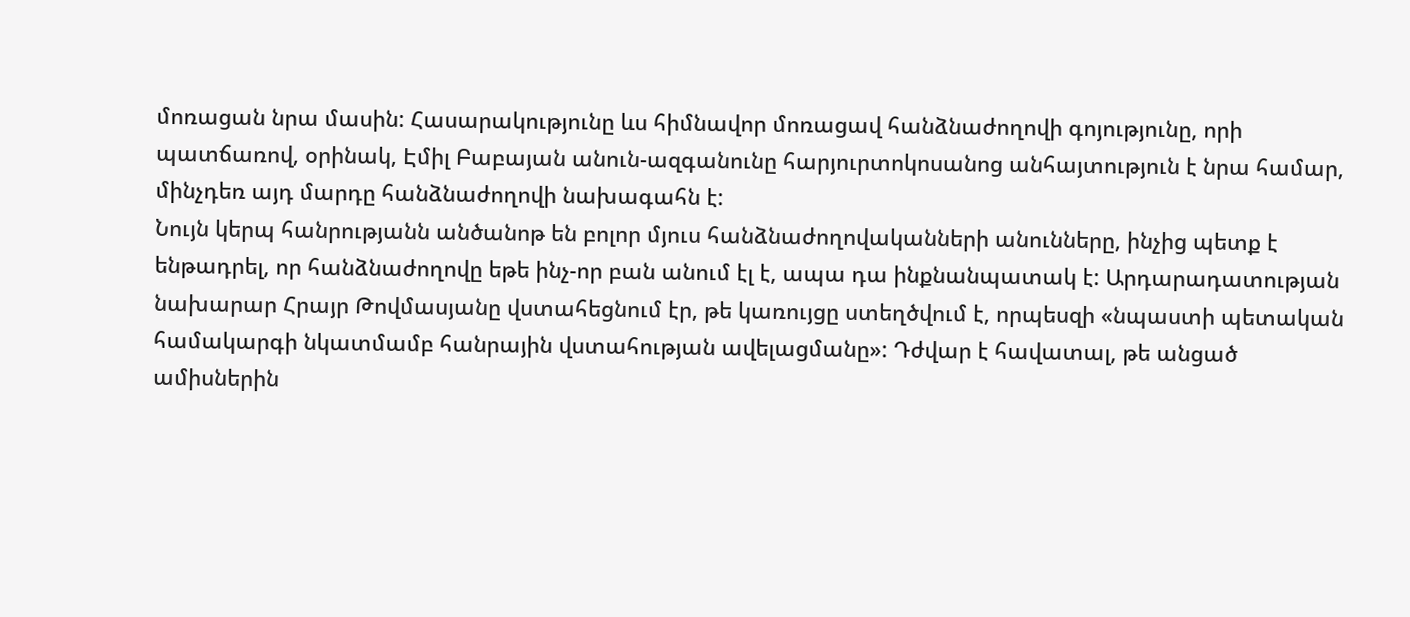մոռացան նրա մասին: Հասարակությունը ևս հիմնավոր մոռացավ հանձնաժողովի գոյությունը, որի պատճառով, օրինակ, Էմիլ Բաբայան անուն-ազգանունը հարյուրտոկոսանոց անհայտություն է նրա համար, մինչդեռ այդ մարդը հանձնաժողովի նախագահն է:
Նույն կերպ հանրությանն անծանոթ են բոլոր մյուս հանձնաժողովականների անունները, ինչից պետք է ենթադրել, որ հանձնաժողովը եթե ինչ-որ բան անում էլ է, ապա դա ինքնանպատակ է: Արդարադատության նախարար Հրայր Թովմասյանը վստահեցնում էր, թե կառույցը ստեղծվում է, որպեսզի «նպաստի պետական համակարգի նկատմամբ հանրային վստահության ավելացմանը»: Դժվար է հավատալ, թե անցած ամիսներին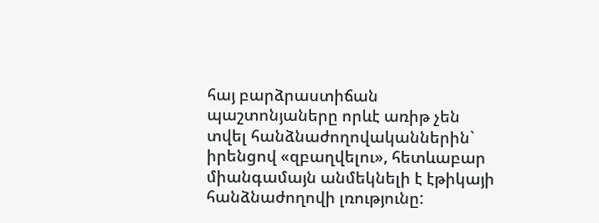հայ բարձրաստիճան պաշտոնյաները որևէ առիթ չեն տվել հանձնաժողովականներին` իրենցով «զբաղվելու», հետևաբար միանգամայն անմեկնելի է էթիկայի հանձնաժողովի լռությունը: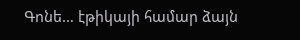Գոնե… էթիկայի համար ձայն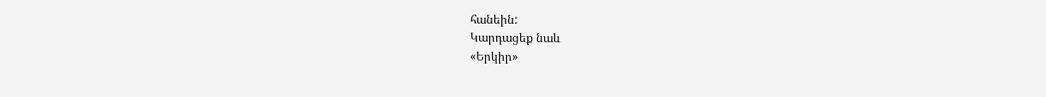հանեին:
Կարդացեք նաև
«Երկիր»